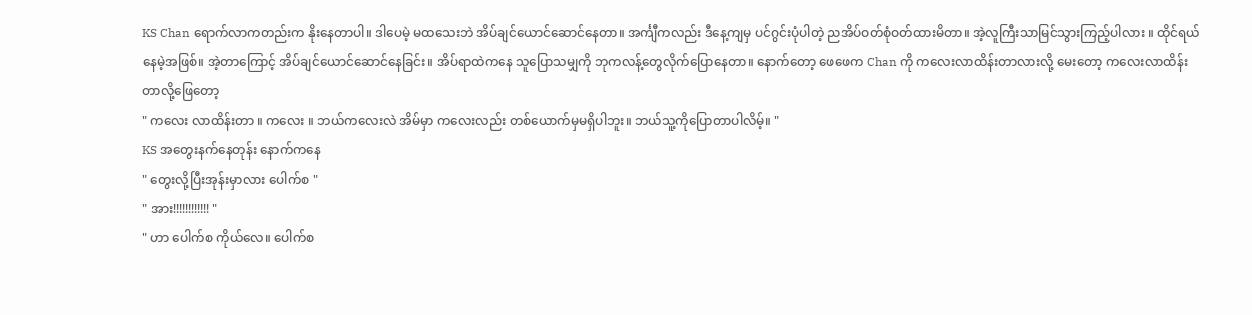KS Chan ရောက်လာကတည်းက နိုးနေတာပါ။ ဒါပေမဲ့ မထသေးဘဲ အိပ်ချင်ယောင်ဆောင်နေတာ။ အင်္ကျီကလည်း ဒီနေ့ကျမှ ပင်ဂွင်းပုံပါတဲ့ ညအိပ်ဝတ်စုံဝတ်ထားမိတာ။ အဲ့လူကြီးသာမြင်သွားကြည့်ပါလား ။ ထိုင်ရယ်နေမဲ့အဖြစ်။ အဲ့တာကြောင့် အိပ်ချင်ယောင်ဆောင်နေခြင်း။ အိပ်ရာထဲကနေ သူပြောသမျှကို ဘုကလန့်တွေလိုက်ပြောနေတာ။ နောက်တော့ ဖေဖေက Chan ကို ကလေးလာထိန်းတာလားလို့ မေးတော့ ကလေးလာထိန်းတာလို့ဖြေတော့
" ကလေး လာထိန်းတာ ။ ကလေး ။ ဘယ်ကလေးလဲ အိမ်မှာ ကလေးလည်း တစ်ယောက်မှမရှိပါဘူး။ ဘယ်သူ့ကိုပြောတာပါလိမ့်။ "
KS အတွေးနက်နေတုန်း နောက်ကနေ
" တွေးလို့ပြီးအုန်းမှာလား ပေါက်စ "
" အား!!!!!!!!!!!! "
" ဟာ ပေါက်စ ကိုယ်လေ။ ပေါက်စ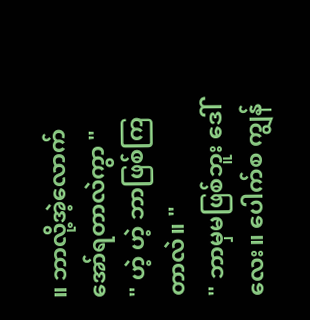။ ဘာလို့အဲ့လောက်အော်ရတာလဲကွာ "
" ဟဲ့ ဟဲ့ ဘာဖြစ်ကြတာလဲ။ "
" ဘာမှမဖြစ်ဘူး ဒေါ်လေး။ ပေါက်စ ကျွန်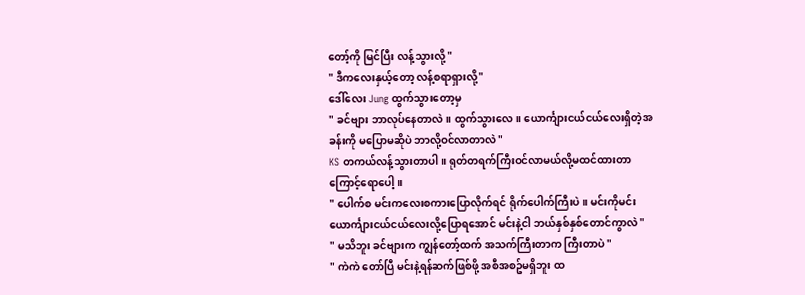တော့်ကို မြင်ပြီး လန့်သွားလို့ "
" ဒီကလေးနှယ့်တော့ လန့်စရာရှားလို့"
ဒေါ်လေး Jung ထွက်သွားတော့မှ
" ခင်ဗျား ဘာလုပ်နေတာလဲ။ ထွက်သွားလေ။ ယောင်္ကျားငယ်ငယ်လေးရှိတဲ့အခန်းကို မပြောမဆိုပဲ ဘာလို့ဝင်လာတာလဲ "
KS တကယ်လန့်သွားတာပါ။ ရုတ်တရက်ကြီးဝင်လာမယ်လို့မထင်ထားတာကြောင့်ရောပေါ့ ။
" ပေါက်စ မင်းကလေးစကားပြောလိုက်ရင် ရိုက်ပေါက်ကြီးပဲ ။ မင်းကိုမင်း ယောင်္ကျားငယ်ငယ်လေးလို့ပြောရအောင် မင်းနဲ့ငါ ဘယ်နှစ်နှစ်တောင်ကွာလဲ "
" မသိဘူး ခင်ဗျားက ကျွန်တော့်ထက် အသက်ကြီးတာက ကြီးတာပဲ "
" ကဲကဲ တော်ပြီ မင်းနဲ့ရန်ဆက်ဖြစ်ဖို့ အစီအစဥ်မရှိဘူး ထ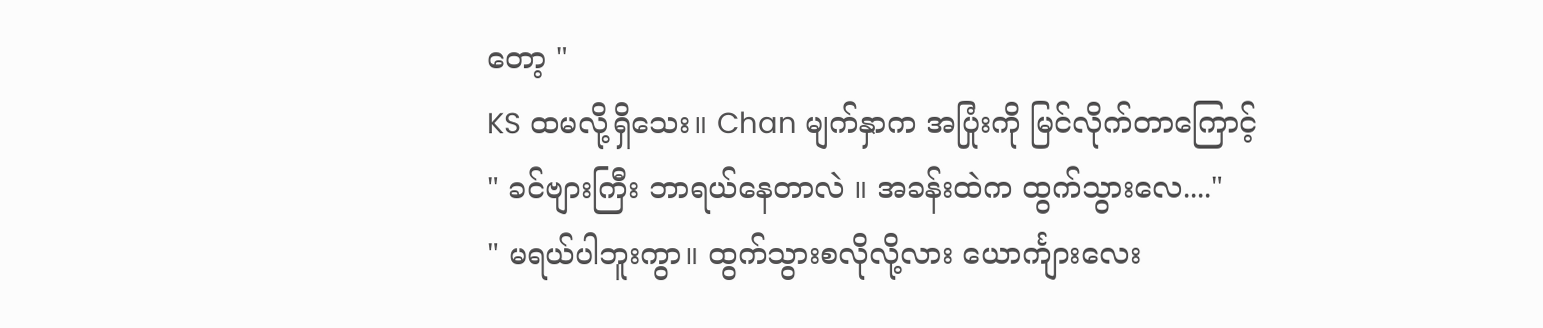တော့ "
KS ထမလို့ရှိသေး။ Chan မျက်နှာက အပြုံးကို မြင်လိုက်တာကြောင့်
" ခင်ဗျားကြီး ဘာရယ်နေတာလဲ ။ အခန်းထဲက ထွက်သွားလေ...."
" မရယ်ပါဘူးကွာ။ ထွက်သွားစလိုလို့လား ယောင်္ကျားလေး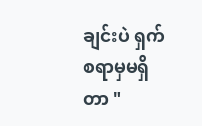ချင်းပဲ ရှက်စရာမှမရှိတာ "